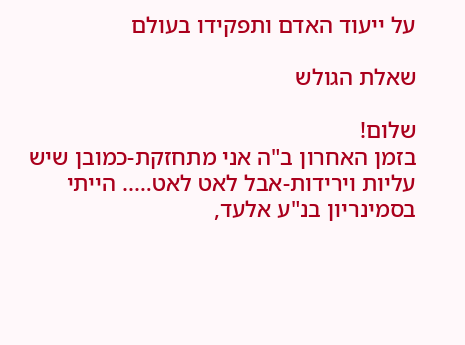על ייעוד האדם ותפקידו בעולם

שאלת הגולש

שלום!
בזמן האחרון ב"ה אני מתחזקת-כמובן שיש עליות וירידות-אבל לאט לאט….. הייתי בסמינריון בנ"ע אלעד,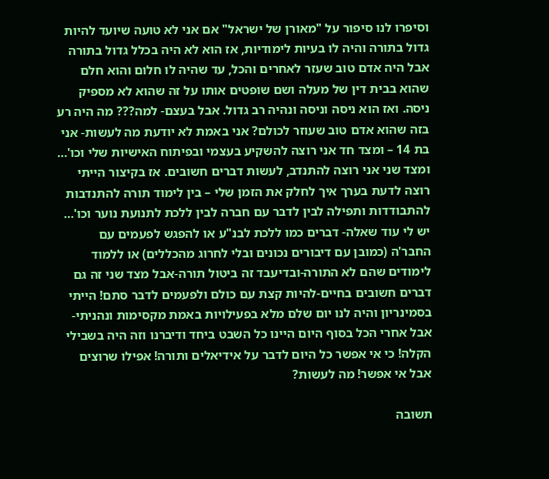וסיפרו לנו סיפור על "מאורן של ישראל" אם אני לא טועה שיועד להיות גדול בתורה והיה לו בעיות לימודיות, אז הוא לא היה בכלל גדול בתורה אבל היה אדם טוב שעזר לאחרים והכל, עד שהיה לו חלום והוא חלם שהוא בבית דין של מעלה ושם שופטים אותו על זה שהוא לא מספיק ניסה. ואז הוא ניסה וניסה ונהיה רב גדול. אבל בעצם- למה??? מה היה רע בזה שהוא אדם טוב שעוזר לכולם? אני באמת לא יודעת מה לעשות- אני בת 14 – ומצד חד אני רוצה להשקיע בעצמי ובפיתוח האישיות שלי וכו'… ומצד שני אני רוצה להתנדב, לעשות דברים חשובים. אז בקיצור הייתי רוצה לדעת בערך איך לחלק את הזמן שלי – בין לימוד תורה להתנדבות להתבודדות ותפילה לבין לדבר עם חברה לבין ללכת לתנועת נוער וכו'…
יש לי עוד שאלה- דברים כמו ללכת לבנ"ע או להפגש לפעמים עם החבר'ה (כמובן עם דיבורים נכונים ובלי לחרוג מהכללים) או ללמוד לימודים שהם לא התורה-ובדיעבד זה ביטול תורה-אבל מצד שני זה גם דברים חשובים בחיים-להיות קצת עם כולם ולפעמים לדבר סתם! הייתי בסמינריון והיה לנו יום שלם מלא בפעילויות באמת מקסימות ונהניתי-אבל אחרי הכל בסוף היום היינו כל השבט ביחד ודיברנו וזה היה בשבילי הקלה! כי אי אפשר כל היום לדבר על אידיאלים ותורה! אפילו שרוצים אבל אי אפשר! מה לעשות?

תשובה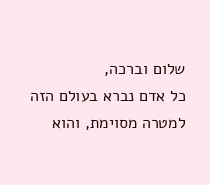שלום וברכה,
כל אדם נברא בעולם הזה למטרה מסוימת, והוא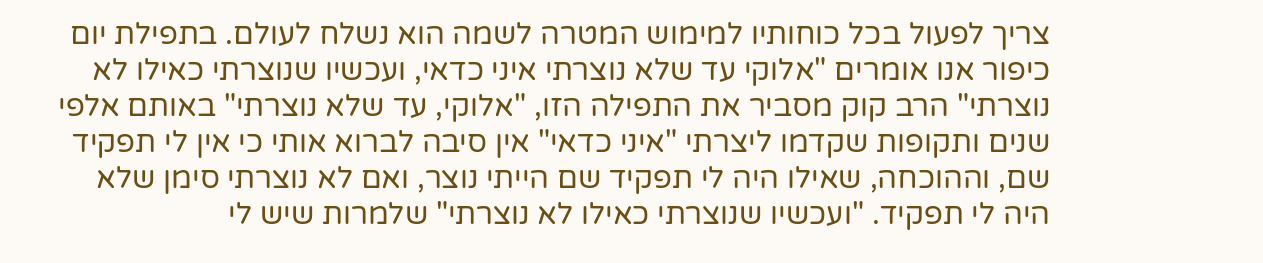צריך לפעול בכל כוחותיו למימוש המטרה לשמה הוא נשלח לעולם. בתפילת יום כיפור אנו אומרים "אלוקי עד שלא נוצרתי איני כדאי, ועכשיו שנוצרתי כאילו לא נוצרתי" הרב קוק מסביר את התפילה הזו, "אלוקי, עד שלא נוצרתי" באותם אלפי שנים ותקופות שקדמו ליצרתי "איני כדאי" אין סיבה לברוא אותי כי אין לי תפקיד שם, וההוכחה, שאילו היה לי תפקיד שם הייתי נוצר, ואם לא נוצרתי סימן שלא היה לי תפקיד. "ועכשיו שנוצרתי כאילו לא נוצרתי" שלמרות שיש לי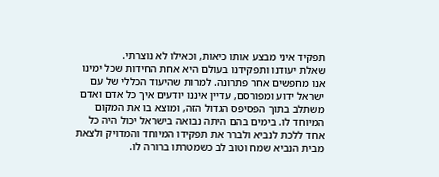תפקיד איני מבצע אותו כיאות, וכאילו לא נוצרתי.
שאלת יעודנו ותפקידנו בעולם היא אחת החידות שכל ימינו אנו מחפשים אחר פתרונה. למרות שהיעוד הכללי של עם ישראל ידוע ומפורסם, עדיין איננו יודעים איך כל אדם ואדם משתלב בתוך הפסיפס הגדול הזה, ומוצא בו את המקום המיוחד לו. בימים בהם היתה נבואה בישראל יכול היה כל אחד ללכת לנביא ולברר את תפקידו המיוחד והמדויק ולצאת מבית הנביא שמח וטוב לב כשמטרתו ברורה לו.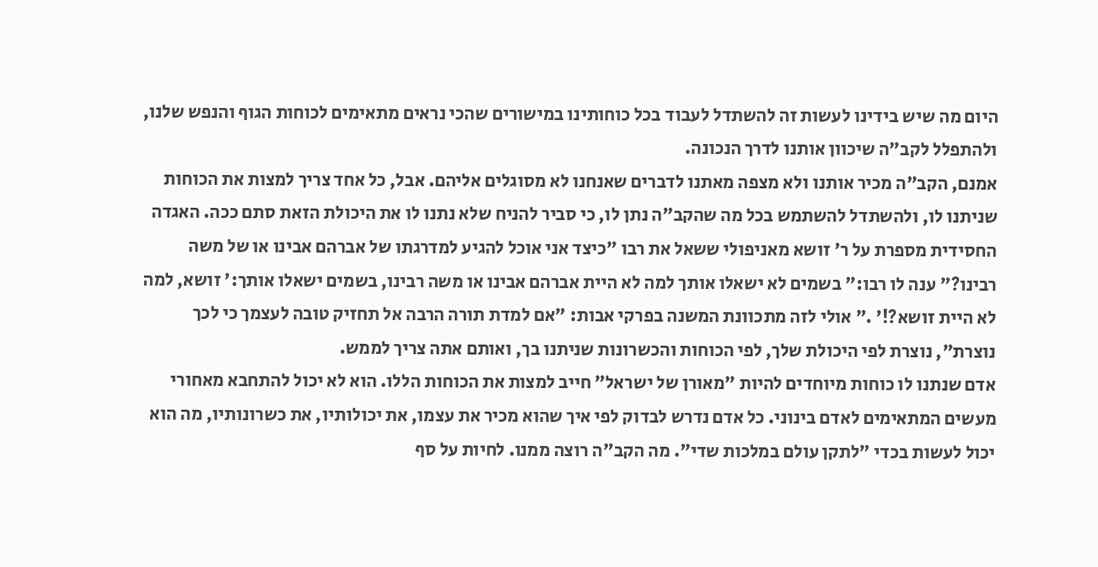היום מה שיש בידינו לעשות זה להשתדל לעבוד בכל כוחותינו במישורים שהכי נראים מתאימים לכוחות הגוף והנפש שלנו, ולהתפלל לקב"ה שיכוון אותנו לדרך הנכונה.
אמנם, הקב"ה מכיר אותנו ולא מצפה מאתנו לדברים שאנחנו לא מסוגלים אליהם. אבל, כל אחד צריך למצות את הכוחות שניתנו לו, ולהשתדל להשתמש בכל מה שהקב"ה נתן לו, כי סביר להניח שלא נתנו לו את היכולת הזאת סתם ככה. האגדה החסידית מספרת על ר' זושא מאניפולי ששאל את רבו "כיצד אני אוכל להגיע למדרגתו של אברהם אבינו או של משה רבינו?" ענה לו רבו:" בשמים לא ישאלו אותך למה לא היית אברהם אבינו או משה רבינו, בשמים ישאלו אותך:' זושא, למה לא היית זושא?!' ." אולי לזה מתכוונת המשנה בפרקי אבות: "אם למדת תורה הרבה אל תחזיק טובה לעצמך כי לכך נוצרת", נוצרת לפי היכולת שלך, לפי הכוחות והכשרונות שניתנו בך, ואותם אתה צריך לממש.
אדם שנתנו לו כוחות מיוחדים להיות "מאורן של ישראל" חייב למצות את הכוחות הללו. הוא לא יכול להתחבא מאחורי מעשים המתאימים לאדם בינוני. כל אדם נדרש לבדוק לפי איך שהוא מכיר את עצמו, את יכולותיו, את כשרונותיו, מה הוא יכול לעשות בכדי "לתקן עולם במלכות שדי". מה הקב"ה רוצה ממנו. לחיות על סף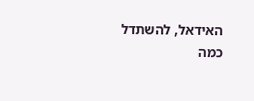האידאל, להשתדל כמה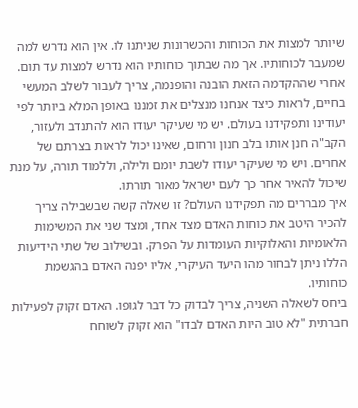שיותר למצות את הכוחות והכשרונות שניתנו לו. אין הוא נדרש למה שמעבר לכוחותיו. אך מה שבתוך כוחותיו הוא נדרש למצות עד תום.
אחרי שההקדמה הזאת הובנה והופנמה, צריך לעבור לשלב המעשי בחיים, לראות כיצד אנחנו מנצלים את זמננו באופן המלא ביותר לפי יעודינו ותפקידנו בעולם. יש מי שעיקר יעודו הוא להתנדב ולעזור, הקב"ה חנן אותו בלב חנון ורחום, שאינו יכול לראות בצרתם של אחרים. ויש מי שעיקר יעודו לשבת יומם ולילה, וללמוד תורה, על מנת שיכול להאיר אחר כך לעם ישראל מאור תורתו.
איך מבררים מה תפקידנו העולם? זו שאלה קשה שבשבילה צריך להכיר היטב את כוחות האדם מצד אחד, ומצד שני את המשימות הלאומיות והאלוקיות העומדות על הפרק. ובשילוב של שתי הידיעות הללו ניתן לבחור מהו היעד העיקרי, אליו יפנה האדם בהגשמת כוחותיו.
ביחס לשאלה השניה, צריך לבדוק כל דבר לגופו. האדם זקוק לפעילות חברתית "לא טוב היות האדם לבדו" הוא זקוק לשוחח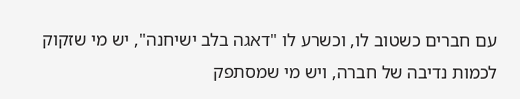עם חברים כשטוב לו, וכשרע לו "דאגה בלב ישיחנה", יש מי שזקוק לכמות נדיבה של חברה, ויש מי שמסתפק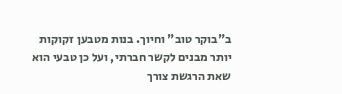ב"בוקר טוב" וחיוך. בנות מטבען זקוקות יותר מבנים לקשר חברתי, ועל כן טבעי הוא שאת הרגשת צורך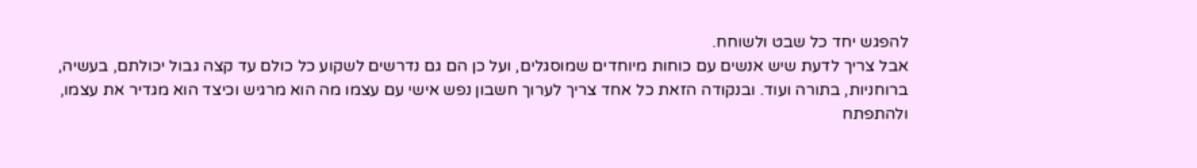להפגש יחד כל שבט ולשוחח.
אבל צריך לדעת שיש אנשים עם כוחות מיוחדים שמוסגלים, ועל כן הם גם נדרשים לשקוע כל כולם עד קצה גבול יכולתם, בעשיה, ברוחניות, בתורה ועוד. ובנקודה הזאת כל אחד צריך לערוך חשבון נפש אישי עם עצמו מה הוא מרגיש וכיצד הוא מגדיר את עצמו, ולהתפתח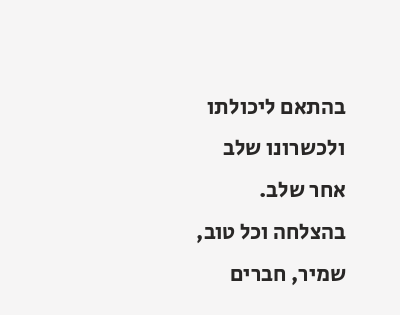בהתאם ליכולתו ולכשרונו שלב אחר שלב.
בהצלחה וכל טוב,
שמיר, חברים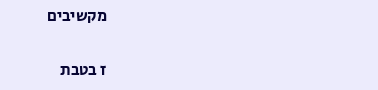מקשיבים

ז בטבת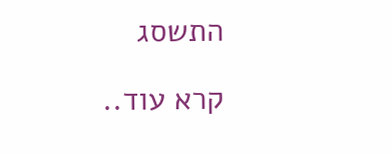התשסג

קרא עוד..